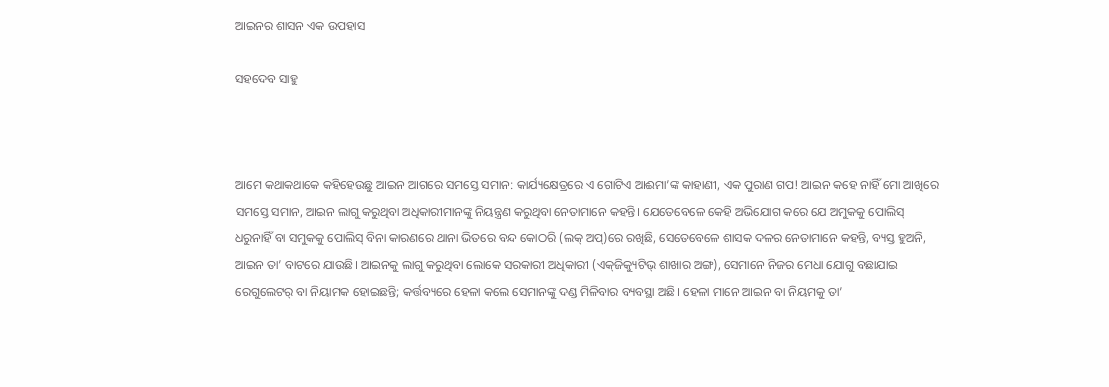ଆଇନର ଶାସନ ଏକ ଉପହାସ

ସହଦେବ ସାହୁ



ଆମେ କଥାକଥାକେ କହିହେଉଛୁ ଆଇନ ଆଗରେ ସମସ୍ତେ ସମାନ: କାର୍ଯ୍ୟକ୍ଷେତ୍ରରେ ଏ ଗୋଟିଏ ଆଈମା’ଙ୍କ କାହାଣୀ, ଏକ ପୁରାଣ ଗପ! ଆଇନ କହେ ନାହିଁ ମୋ ଆଖିରେ ସମସ୍ତେ ସମାନ, ଆଇନ ଲାଗୁ କରୁଥିବା ଅଧିକାରୀମାନଙ୍କୁ ନିୟନ୍ତ୍ରଣ କରୁଥିବା ନେତାମାନେ କହନ୍ତି। ଯେତେବେଳେ କେହି ଅଭିଯୋଗ କରେ ଯେ ଅମୁକକୁ ପୋଲିସ୍‌ ଧରୁନାହିଁ ବା ସମୁକକୁ ପୋଲିସ୍‌ ବିନା କାରଣରେ ଥାନା ଭିତରେ ବନ୍ଦ କୋଠରି (ଲକ୍‌ ଅପ୍‌)ରେ ରଖିଛି, ସେତେବେଳେ ଶାସକ ଦଳର ନେତାମାନେ କହନ୍ତି, ବ୍ୟସ୍ତ ହୁଅନି, ଆଇନ ତା’ ବାଟରେ ଯାଉଛି। ଆଇନକୁ ଲାଗୁ କରୁଥିବା ଲୋକେ ସରକାରୀ ଅଧିକାରୀ (ଏକ୍‌ଜିକ୍ୟୁଟିଭ୍‌ ଶାଖାର ଅଙ୍ଗ), ସେମାନେ ନିଜର ମେଧା ଯୋଗୁ ବଛାଯାଇ ରେଗୁଲେଟର୍‌ ବା ନିୟାମକ ହୋଇଛନ୍ତି; କର୍ତ୍ତବ୍ୟରେ ହେଳା କଲେ ସେମାନଙ୍କୁ ଦଣ୍ଡ ମିଳିବାର ବ୍ୟବସ୍ଥା ଅଛି। ହେଳା ମାନେ ଆଇନ ବା ନିୟମକୁ ତା’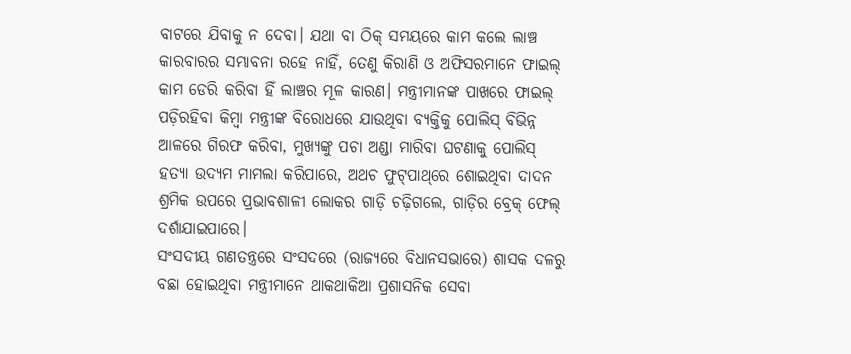ବାଟରେ ଯିବାକୁ ନ ଦେବା। ଯଥା ବା ଠିକ୍‌ ସମୟରେ କାମ କଲେ ଲାଞ୍ଚ କାରବାରର ସମ୍ଭାବନା ରହେ ନାହିଁ, ତେଣୁ କିରାଣି ଓ ଅଫିସରମାନେ ଫାଇଲ୍‌ କାମ ଡେରି କରିବା ହିଁ ଲାଞ୍ଚର ମୂଳ କାରଣ। ମନ୍ତ୍ରୀମାନଙ୍କ ପାଖରେ ଫାଇଲ୍‌ ପଡ଼ିରହିବା କିମ୍ବା ମନ୍ତ୍ରୀଙ୍କ ବିରୋଧରେ ଯାଉଥିବା ବ୍ୟକ୍ତିକୁ ପୋଲିସ୍‌ ବିଭିନ୍ନ ଆଳରେ ଗିରଫ କରିବା, ମୁଖ୍ୟଙ୍କୁ ପଚା ଅଣ୍ଡା ମାରିବା ଘଟଣାକୁ ପୋଲିସ୍‌ ହତ୍ୟା ଉଦ୍ୟମ ମାମଲା କରିପାରେ, ଅଥଚ ଫୁଟ୍‌ପାଥ୍‌ରେ ଶୋଇଥିବା ଦାଦନ ଶ୍ରମିକ ଉପରେ ପ୍ରଭାବଶାଳୀ ଲୋକର ଗାଡ଼ି ଚଢ଼ିଗଲେ, ଗାଡ଼ିର ବ୍ରେକ୍‌ ଫେଲ୍‌ ଦର୍ଶାଯାଇପାରେ।
ସଂସଦୀୟ ଗଣତନ୍ତ୍ରରେ ସଂସଦରେ (ରାଜ୍ୟରେ ବିଧାନସଭାରେ) ଶାସକ ଦଳରୁ ବଛା ହୋଇଥିବା ମନ୍ତ୍ରୀମାନେ ଥାକଥାକିଆ ପ୍ରଶାସନିକ ସେବା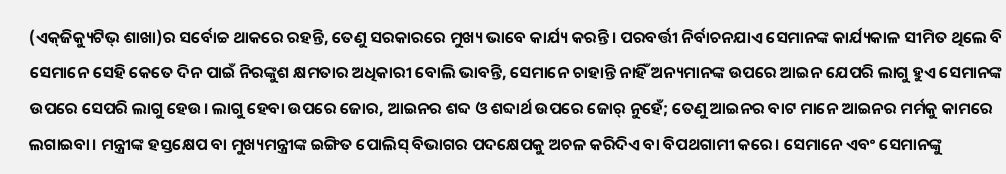(ଏକ୍‌ଜିକ୍ୟୁଟିଭ୍‌ ଶାଖା)ର ସର୍ବୋଚ୍ଚ ଥାକରେ ରହନ୍ତି, ତେଣୁ ସରକାରରେ ମୁଖ୍ୟ ଭାବେ କାର୍ଯ୍ୟ କରନ୍ତି। ପରବର୍ତ୍ତୀ ନିର୍ବାଚନଯାଏ ସେମାନଙ୍କ କାର୍ଯ୍ୟକାଳ ସୀମିତ ଥିଲେ ବି ସେମାନେ ସେହି କେତେ ଦିନ ପାଇଁ ନିରଙ୍କୁଶ କ୍ଷମତାର ଅଧିକାରୀ ବୋଲି ଭାବନ୍ତି, ସେମାନେ ଚାହାନ୍ତି ନାହିଁ ଅନ୍ୟମାନଙ୍କ ଉପରେ ଆଇନ ଯେପରି ଲାଗୁ ହୁଏ ସେମାନଙ୍କ ଉପରେ ସେପରି ଲାଗୁ ହେଉ। ଲାଗୁ ହେବା ଉପରେ ଜୋର, ଆଇନର ଶବ୍ଦ ଓ ଶବ୍ଦାର୍ଥ ଉପରେ ଜୋର୍‌ ନୁହେଁ; ତେଣୁ ଆଇନର ବାଟ ମାନେ ଆଇନର ମର୍ମକୁ କାମରେ ଲଗାଇବା। ମନ୍ତ୍ରୀଙ୍କ ହସ୍ତକ୍ଷେପ ବା ମୁଖ୍ୟମନ୍ତ୍ରୀଙ୍କ ଇଙ୍ଗିତ ପୋଲିସ୍‌ ବିଭାଗର ପଦକ୍ଷେପକୁ ଅଚଳ କରିଦିଏ ବା ବିପଥଗାମୀ କରେ। ସେମାନେ ଏବଂ ସେମାନଙ୍କୁ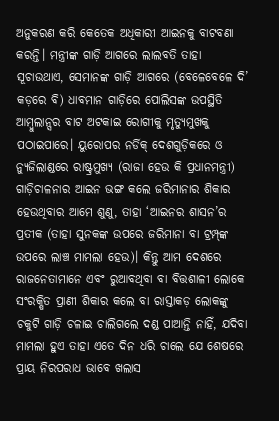ଅନୁକରଣ କରି କେତେକ ଅଧିକାରୀ ଆଇନକୁ ବାଟବଣା କରନ୍ତି। ମନ୍ତ୍ରୀଙ୍କ ଗାଡ଼ି ଆଗରେ ଲାଲବତି ତାହା ସୂଚାଉଥାଏ, ସେମାନଙ୍କ ଗାଡ଼ି ଆଗରେ (ବେଳେବେଳେ ଦି’ କଡ଼ରେ ବି) ଧାବମାନ ଗାଡ଼ିରେ ପୋଲିସଙ୍କ ଉପସ୍ଥିତି ଆମ୍ବୁଲାନ୍ସର ବାଟ ଅଟକାଇ ରୋଗୀକୁ ମୃତ୍ୟୁମୁଖକୁ ପଠାଇପାରେ। ୟୁରୋପର ନର୍ଡିକ୍‌ ଦେଶଗୁଡ଼ିକରେ ଓ ନ୍ୟୁଜିଲାଣ୍ଡରେ ରାଷ୍ଟ୍ରମୁଖ୍ୟ (ରାଜା ହେଉ କି ପ୍ରଧାନମନ୍ତ୍ରୀ) ଗାଡ଼ିଚାଳନାର ଆଇନ ଭଙ୍ଗ କଲେ ଜରିମାନାର ଶିକାର ହେଉଥିବାର ଆମେ ଶୁଣୁ, ତାହା ‘ଆଇନର ଶାସନ’ର ପ୍ରତୀକ (ତାହା ସୁନକଙ୍କ ଉପରେ ଜରିମାନା ବା ଟ୍ରମ୍ପ୍‌ଙ୍କ ଉପରେ ଲାଞ୍ଚ ମାମଲା ହେଉ)। କିନ୍ତୁ ଆମ ଦେଶରେ ରାଜନେତାମାନେ ଏବଂ ରୁଆବଥିବା ବା ବିତ୍ତଶାଳୀ ଲୋକେ ସଂରକ୍ଷିତ ପ୍ରାଣୀ ଶିକାର କଲେ ବା ରାସ୍ତାକଡ଼ ଲୋକଙ୍କୁ ଚକୁଟି ଗାଡ଼ି ଚଳାଇ ଚାଲିଗଲେ ଦଣ୍ଡ ପାଆନ୍ତି ନାହିଁ, ଯଦିବା ମାମଲା ହୁଏ ତାହା ଏତେ ଦିନ ଧରି ଚାଲେ ଯେ ଶେଷରେ ପ୍ରାୟ ନିରପରାଧ ଭାବେ ଖଲାସ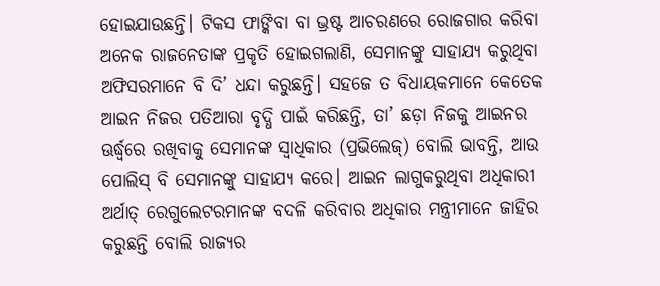ହୋଇଯାଉଛନ୍ତି। ଟିକସ ଫାଙ୍କିବା ବା ଭ୍ରଷ୍ଟ ଆଚରଣରେ ରୋଜଗାର କରିବା ଅନେକ ରାଜନେତାଙ୍କ ପ୍ରକୃତି ହୋଇଗଲାଣି, ସେମାନଙ୍କୁ ସାହାଯ୍ୟ କରୁଥିବା ଅଫିସରମାନେ ବି ଦି’ ଧନ୍ଦା କରୁଛନ୍ତି। ସହଜେ ତ ବିଧାୟକମାନେ କେତେକ ଆଇନ ନିଜର ପତିଆରା ବୃଦ୍ଧି ପାଇଁ କରିଛନ୍ତି, ତା’ ଛଡ଼ା ନିଜକୁ ଆଇନର ଊର୍ଦ୍ଧ୍ୱରେ ରଖିବାକୁ ସେମାନଙ୍କ ସ୍ବାଧିକାର (ପ୍ରଭିଲେଜ୍‌) ବୋଲି ଭାବନ୍ତି, ଆଉ ପୋଲିସ୍‌ ବି ସେମାନଙ୍କୁ ସାହାଯ୍ୟ କରେ। ଆଇନ ଲାଗୁକରୁଥିବା ଅଧିକାରୀ ଅର୍ଥାତ୍‌ ରେଗୁଲେଟରମାନଙ୍କ ବଦଳି କରିବାର ଅଧିକାର ମନ୍ତ୍ରୀମାନେ ଜାହିର କରୁଛନ୍ତି ବୋଲି ରାଜ୍ୟର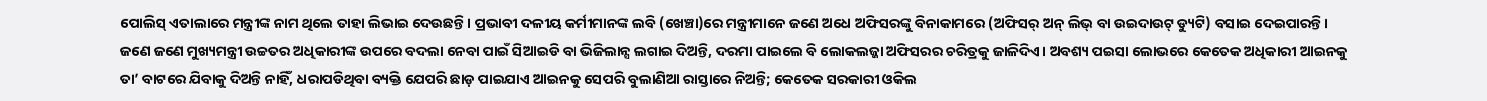ପୋଲିସ୍‌ ଏତାଲାରେ ମନ୍ତ୍ରୀଙ୍କ ନାମ ଥିଲେ ତାହା ଲିଭାଇ ଦେଉଛନ୍ତି। ପ୍ରଭାବୀ ଦଳୀୟ କର୍ମୀମାନଙ୍କ ଲବି (ଖେଞ୍ଚା)ରେ ମନ୍ତ୍ରୀମାନେ ଜଣେ ଅଧେ ଅଫିସରଙ୍କୁ ବିନାକାମରେ (ଅଫିସର୍‌ ଅନ୍‌ ଲିଭ୍‌ ବା ଉଇଦାଉଟ୍‌ ଡ୍ୟୁଟି) ବସାଇ ଦେଇପାରନ୍ତି। ଜଣେ ଜଣେ ମୁଖ୍ୟମନ୍ତ୍ରୀ ଉଚ୍ଚତର ଅଧିକାରୀଙ୍କ ଉପରେ ବଦଲା ନେବା ପାଇଁ ସିଆଇଡି ବା ଭିଜିଲାନ୍ସ ଲଗାଇ ଦିଅନ୍ତି, ଦରମା ପାଇଲେ ବି ଲୋକଲଜ୍ଜା ଅଫିସରର ଚରିତ୍ରକୁ ଜାଳିଦିଏ। ଅବଶ୍ୟ ପଇସା ଲୋଭରେ କେତେକ ଅଧିକାରୀ ଆଇନକୁ ତା’ ବାଟରେ ଯିବାକୁ ଦିଅନ୍ତି ନାହିଁ, ଧରାପଡିଥିବା ବ୍ୟକ୍ତି ଯେପରି ଛାଡ଼ ପାଇଯାଏ ଆଇନକୁ ସେପରି ବୁଲାଣିଆ ରାସ୍ତାରେ ନିଅନ୍ତି; କେତେକ ସରକାରୀ ଓକିଲ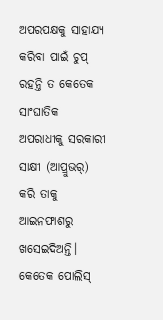ଅପରପକ୍ଷକୁ ସାହାଯ୍ୟ କରିବା ପାଇଁ ଚୁପ୍‌ ରହନ୍ତି ତ କେତେକ ସାଂଘାତିକ ଅପରାଧୀକୁ ସରକାରୀ ସାକ୍ଷୀ (ଆପ୍ରୁଭର୍‌) କରି ତାକୁ ଆଇନଫାଶରୁ ଖସେଇଦିଅନ୍ତି। କେତେକ ପୋଲିସ୍‌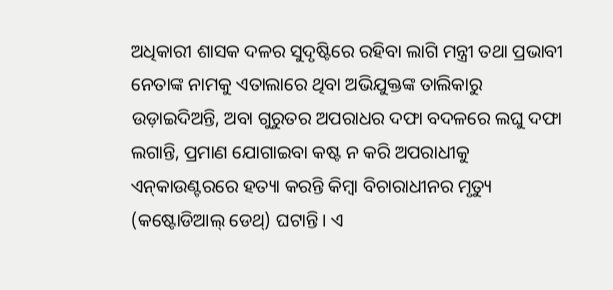ଅଧିକାରୀ ଶାସକ ଦଳର ସୁଦୃଷ୍ଟିରେ ରହିବା ଲାଗି ମନ୍ତ୍ରୀ ତଥା ପ୍ରଭାବୀ ନେତାଙ୍କ ନାମକୁ ଏତାଲାରେ ଥିବା ଅଭିଯୁକ୍ତଙ୍କ ତାଲିକାରୁ ଉଡ଼ାଇଦିଅନ୍ତି, ଅବା ଗୁରୁତର ଅପରାଧର ଦଫା ବଦଳରେ ଲଘୁ ଦଫା ଲଗାନ୍ତି, ପ୍ରମାଣ ଯୋଗାଇବା କଷ୍ଟ ନ କରି ଅପରାଧୀକୁ ଏନ୍‌କାଉଣ୍ଟରରେ ହତ୍ୟା କରନ୍ତି କିମ୍ବା ବିଚାରାଧୀନର ମୃତ୍ୟୁ (କଷ୍ଟୋଡିଆଲ୍‌ ଡେଥ୍‌) ଘଟାନ୍ତି। ଏ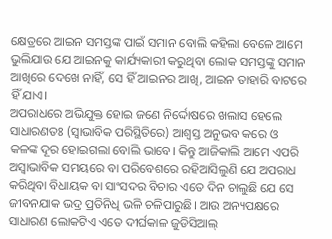କ୍ଷେତ୍ରରେ ଆଇନ ସମସ୍ତଙ୍କ ପାଇଁ ସମାନ ବୋଲି କହିଲା ବେଳେ ଆମେ ଭୁଲିଯାଉ ଯେ ଆଇନକୁ କାର୍ଯ୍ୟକାରୀ କରୁଥିବା ଲୋକ ସମସ୍ତଙ୍କୁ ସମାନ ଆଖିରେ ଦେଖେ ନାହିଁ, ସେ ହିଁ ଆଇନର ଆଖି, ଆଇନ ତାହାରି ବାଟରେ ହିଁ ଯାଏ।
ଅପରାଧରେ ଅଭିଯୁକ୍ତ ହୋଇ ଜଣେ ନିର୍ଦ୍ଦୋଷରେ ଖଲାସ ହେଲେ ସାଧାରଣତଃ (ସ୍ବାଭାବିକ ପରିସ୍ଥିତିରେ) ଆଶ୍ୱସ୍ତ ଅନୁଭବ କରେ ଓ କଳଙ୍କ ଦୂର ହୋଇଗଲା ବୋଲି ଭାବେ। କିନ୍ତୁ ଆଜିକାଲି ଆମେ ଏପରି ଅସ୍ବାଭାବିକ ସମୟରେ ବା ପରିବେଶରେ ରହିଆସିଲୁଣି ଯେ ଅପରାଧ କରିଥିବା ବିଧାୟକ ବା ସାଂସଦର ବିଚାର ଏତେ ଦିନ ଚାଲୁଛି ଯେ ସେ ଜୀବନଯାକ ଭଦ୍ର ପ୍ରତିନିଧି ଭଳି ଚଳିପାରୁଛି। ଆଉ ଅନ୍ୟପକ୍ଷରେ ସାଧାରଣ ଲୋକଟିଏ ଏତେ ଦୀର୍ଘକାଳ ଜୁଡିସିଆଲ୍‌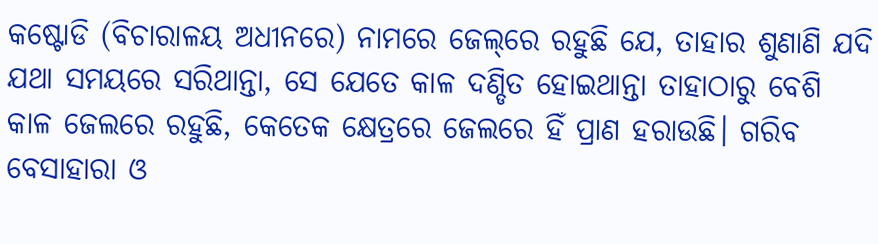କଷ୍ଟୋଡି (ବିଚାରାଳୟ ଅଧୀନରେ) ନାମରେ ଜେଲ୍‌ରେ ରହୁଛି ଯେ, ତାହାର ଶୁଣାଣି ଯଦି ଯଥା ସମୟରେ ସରିଥାନ୍ତା, ସେ ଯେତେ କାଳ ଦଣ୍ଡିତ ହୋଇଥାନ୍ତା ତାହାଠାରୁ ବେଶି କାଳ ଜେଲରେ ରହୁଛି, କେତେକ କ୍ଷେତ୍ରରେ ଜେଲରେ ହିଁ ପ୍ରାଣ ହରାଉଛି। ଗରିବ ବେସାହାରା ଓ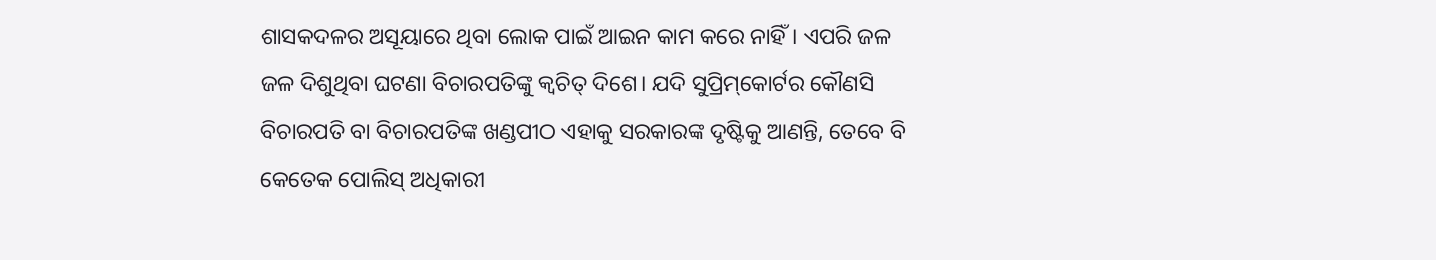ଶାସକଦଳର ଅସୂୟାରେ ଥିବା ଲୋକ ପାଇଁ ଆଇନ କାମ କରେ ନାହିଁ। ଏପରି ଜଳ ଜଳ ଦିଶୁଥିବା ଘଟଣା ବିଚାରପତିଙ୍କୁ କ୍ୱଚିତ୍‌ ଦିଶେ। ଯଦି ସୁପ୍ରିମ୍‌କୋର୍ଟର କୌଣସି ବିଚାରପତି ବା ବିଚାରପତିଙ୍କ ଖଣ୍ଡପୀଠ ଏହାକୁ ସରକାରଙ୍କ ଦୃଷ୍ଟିକୁ ଆଣନ୍ତି, ତେବେ ବି କେତେକ ପୋଲିସ୍‌ ଅଧିକାରୀ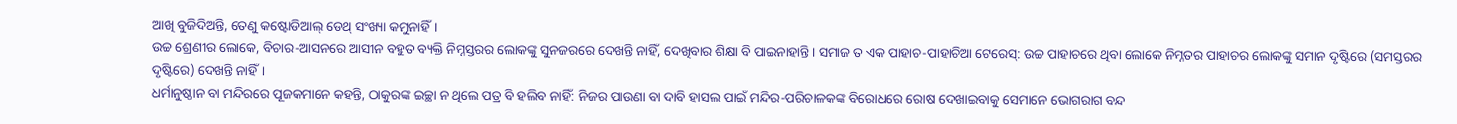ଆଖି ବୁଜିଦିଅନ୍ତି, ତେଣୁ କଷ୍ଟୋଡିଆଲ୍‌ ଡେଥ୍‌ ସଂଖ୍ୟା କମୁନାହିଁ।
ଉଚ୍ଚ ଶ୍ରେଣୀର ଲୋକେ, ବିଚାର-ଆସନରେ ଆସୀନ ବହୁତ ବ୍ୟକ୍ତି ନିମ୍ନସ୍ତରର ଲୋକଙ୍କୁ ସୁନଜରରେ ଦେଖନ୍ତି ନାହିଁ, ଦେଖିବାର ଶିକ୍ଷା ବି ପାଇନାହାନ୍ତି। ସମାଜ ତ ଏକ ପାହାଚ-ପାହାଚିଆ ଟେରେସ୍‌: ଉଚ୍ଚ ପାହାଚରେ ଥିବା ଲୋକେ ନିମ୍ନତର ପାହାଚର ଲୋକଙ୍କୁ ସମାନ ଦୃଷ୍ଟିରେ (ସମସ୍ତରର ଦୃଷ୍ଟିରେ) ଦେଖନ୍ତି ନାହିଁ।
ଧର୍ମାନୁଷ୍ଠାନ ବା ମନ୍ଦିରରେ ପୂଜକମାନେ କହନ୍ତି, ଠାକୁରଙ୍କ ଇଚ୍ଛା ନ ଥିଲେ ପତ୍ର ବି ହଲିବ ନାହିଁ: ନିଜର ପାଉଣା ବା ଦାବି ହାସଲ ପାଇଁ ମନ୍ଦିର-ପରିଚାଳକଙ୍କ ବିରୋଧରେ ରୋଷ ଦେଖାଇବାକୁ ସେମାନେ ଭୋଗରାଗ ବନ୍ଦ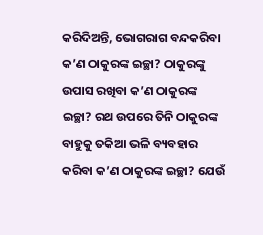କରିଦିଅନ୍ତି, ଭୋଗରାଗ ବନ୍ଦକରିବା କ’ଣ ଠାକୁରଙ୍କ ଇଚ୍ଛା? ଠାକୁରଙ୍କୁ ଉପାସ ରଖିବା କ’ଣ ଠାକୁରଙ୍କ ଇଚ୍ଛା? ରଥ ଉପରେ ତିନି ଠାକୁରଙ୍କ ବାହୁକୁ ତକିଆ ଭଳି ବ୍ୟବହାର କରିବା କ’ଣ ଠାକୁରଙ୍କ ଇଚ୍ଛା? ଯେଉଁ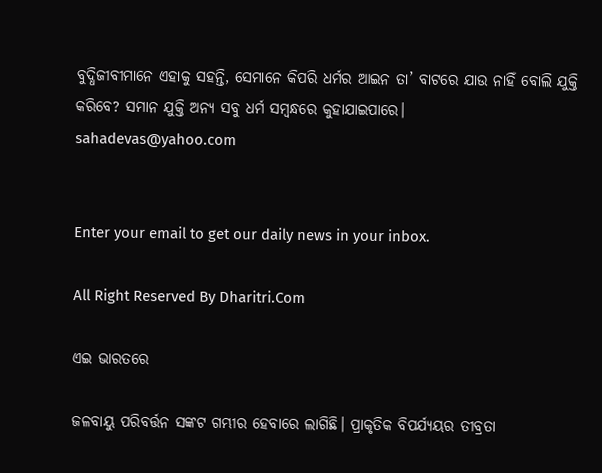ବୁଦ୍ଧିଜୀବୀମାନେ ଏହାକୁ ସହନ୍ତି, ସେମାନେ କିପରି ଧର୍ମର ଆଇନ ତା’ ବାଟରେ ଯାଉ ନାହିଁ ବୋଲି ଯୁକ୍ତି କରିବେ? ସମାନ ଯୁକ୍ତି ଅନ୍ୟ ସବୁ ଧର୍ମ ସମ୍ବନ୍ଧରେ କୁହାଯାଇପାରେ।
sahadevas@yahoo.com


Enter your email to get our daily news in your inbox.

All Right Reserved By Dharitri.Com

ଏଇ ଭାରତରେ

ଜଳବାୟୁ ପରିବର୍ତ୍ତନ ସଙ୍କଟ ଗମ୍ଭୀର ହେବାରେ ଲାଗିଛି। ପ୍ରାକୃତିକ ବିପର୍ଯ୍ୟୟର ତୀବ୍ରତା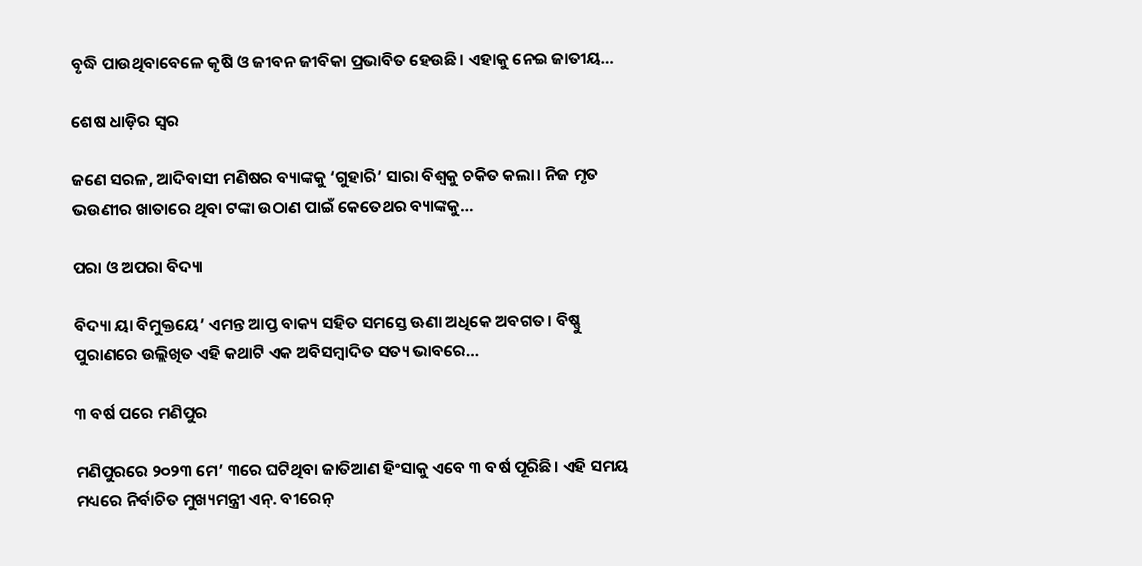ବୃଦ୍ଧି ପାଉଥିବାବେଳେ କୃଷି ଓ ଜୀବନ ଜୀବିକା ପ୍ରଭାବିତ ହେଉଛି। ଏହାକୁ ନେଇ ଜାତୀୟ…

ଶେଷ ଧାଡ଼ିର ସ୍ବର

ଜଣେ ସରଳ, ଆଦିବାସୀ ମଣିଷର ବ୍ୟାଙ୍କକୁ ‘ଗୁହାରି’ ସାରା ବିଶ୍ୱକୁ ଚକିତ କଲା। ନିଜ ମୃତ ଭଉଣୀର ଖାତାରେ ଥିବା ଟଙ୍କା ଉଠାଣ ପାଇଁ କେତେଥର ବ୍ୟାଙ୍କକୁ…

ପରା ଓ ଅପରା ବିଦ୍ୟା

ବିଦ୍ୟା ୟା ବିମୁକ୍ତୟେ’ ଏମନ୍ତ ଆପ୍ତ ବାକ୍ୟ ସହିତ ସମସ୍ତେ ଊଣା ଅଧିକେ ଅବଗତ। ବିଷ୍ଣୁ ପୁରାଣରେ ଉଲ୍ଲିଖିତ ଏହି କଥାଟି ଏକ ଅବିସମ୍ବାଦିତ ସତ୍ୟ ଭାବରେ…

୩ ବର୍ଷ ପରେ ମଣିପୁର

ମଣିପୁରରେ ୨୦୨୩ ମେ’ ୩ରେ ଘଟିଥିବା ଜାତିଆଣ ହିଂସାକୁ ଏବେ ୩ ବର୍ଷ ପୂରିଛି। ଏହି ସମୟ ମଧ୍ୟରେ ନିର୍ବାଚିତ ମୁଖ୍ୟମନ୍ତ୍ରୀ ଏନ୍‌. ବୀରେନ୍‌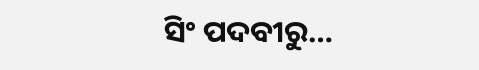ସିଂ ପଦବୀରୁ…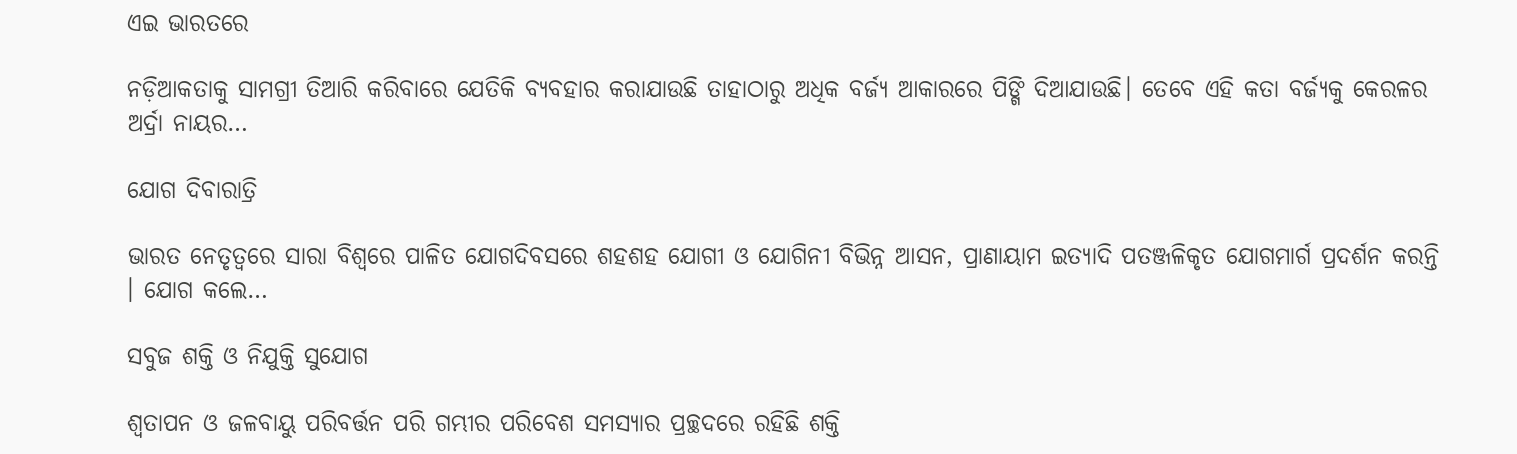ଏଇ ଭାରତରେ

ନଡ଼ିଆକତାକୁ ସାମଗ୍ରୀ ତିଆରି କରିବାରେ ଯେତିକି ବ୍ୟବହାର କରାଯାଉଛି ତାହାଠାରୁ ଅଧିକ ବର୍ଜ୍ୟ ଆକାରରେ ପିଙ୍ଗି ଦିଆଯାଉଛି। ତେବେ ଏହି କତା ବର୍ଜ୍ୟକୁ କେରଳର ଅର୍ଦ୍ରା ନାୟର…

ଯୋଗ ଦିବାରାତ୍ରି

ଭାରତ ନେତୃତ୍ୱରେ ସାରା ବିଶ୍ୱରେ ପାଳିତ ଯୋଗଦିବସରେ ଶହଶହ ଯୋଗୀ ଓ ଯୋଗିନୀ ବିଭିନ୍ନ ଆସନ, ପ୍ରାଣାୟାମ ଇତ୍ୟାଦି ପତଞ୍ଜଳିକୃତ ଯୋଗମାର୍ଗ ପ୍ରଦର୍ଶନ କରନ୍ତି । ଯୋଗ କଲେ…

ସବୁଜ ଶକ୍ତି ଓ ନିଯୁକ୍ତି ସୁଯୋଗ

ଶ୍ୱତାପନ ଓ ଜଳବାୟୁ ପରିବର୍ତ୍ତନ ପରି ଗମ୍ଭୀର ପରିବେଶ ସମସ୍ୟାର ପ୍ରଚ୍ଛଦରେ ରହିଛି ଶକ୍ତି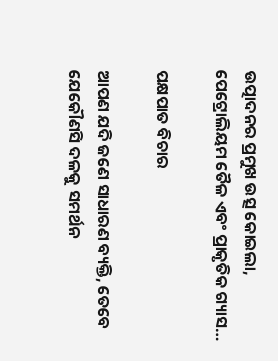ଉତ୍ପାଦନର ପ୍ରମୁଖ ଉତ୍ସ କୋଇଲା, ପେଟ୍ରୋଲିୟମ ତୈଳ ଏବଂ ପ୍ରାକୃତିକ ଗ୍ୟାସ…

ପକ୍ଷପାତ ବିଚାର

ଆପଣ ଯଦି ଜଣେ ସାଧାରଣ ବ୍ୟକ୍ତି, ତେବେ ଯେକୌଣସି ଦଳକୁ ସମର୍ଥନ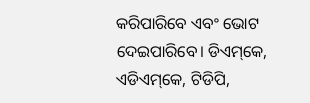କରିପାରିବେ ଏବଂ ଭୋଟ ଦେଇପାରିବେ। ଡିଏମ୍‌କେ, ଏଡିଏମ୍‌କେ, ଟିଡିପି,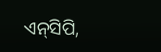ଏନ୍‌ସିପି,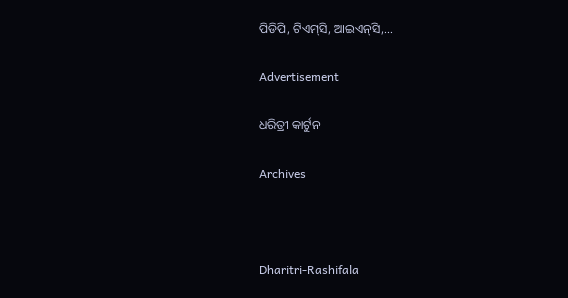ପିଡିପି, ଟିଏମ୍‌ସି, ଆଇଏନ୍‌ସି,…

Advertisement

ଧରିତ୍ରୀ କାର୍ଟୁନ

Archives



Dharitri-Rashifala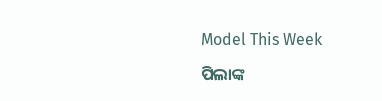Model This Week

ପିଲାଙ୍କ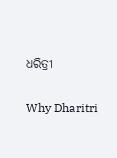ଧରିତ୍ରୀ

Why Dharitri